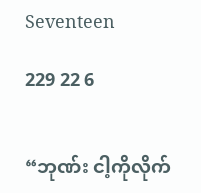Seventeen

229 22 6


“ဘုဏ်း ငါ့ကိုလိုက်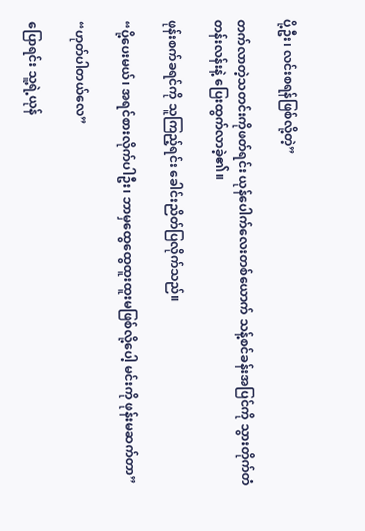ပို့ဦး၊ လင်းစရန်ဖြစ်လို့တဲ့”

တက်လာတဲ့သတင်းကိုဖတ်ရင်း ယုန်ပေါက်လေးတစ်ယောက် သန့်စင်ခန်းအပြင်ကို သွားတိုက်တံတန်းလန်းနဲ့ ပြေးထွက်လာခဲ့၏။

ဖုန်းစက်ခရင်ကို သူကြည့်ရင်း ခေါင်းညိတ်ပြလိုက်သည်။

“ပို့ပေးမယ်၊ အရင်စားလိုက်ပါဦး၊ ဘာမှထွေထွေထူးထူးမဖြစ်လို့ပေါ့ မင်းကို ဖုန်းမဆက်တာ”

“ဟုတ်ပါတယ်လေ”

ပြောရင်း သူ့ရဲ့ယုန်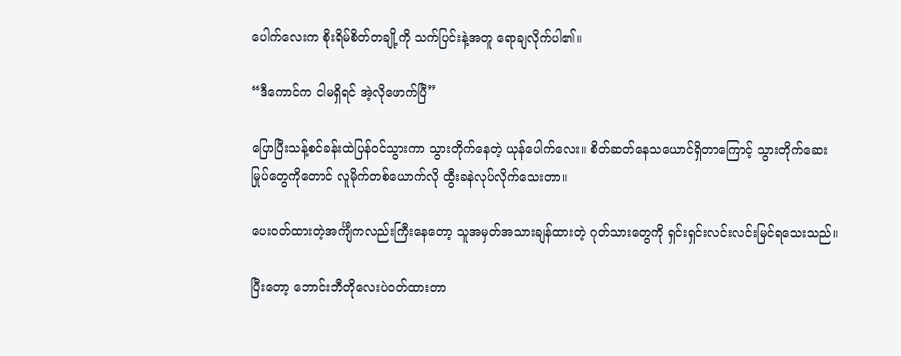ပေါက်လေးက စိုးရိမ်စိတ်တချို့ကို သက်ပြင်းနဲ့အတူ ရောချလိုက်ပါ၏။

“ဒီကောင်က ငါမရှိရင် အဲ့လိုဖောက်ပြီ”

ပြောပြီးသန့်စင်ခန်းထဲပြန်ဝင်သွားကာ သွားတိုက်နေတဲ့ ယုန်ပေါက်လေး။ စိတ်ဆတ်နေသယောင်ရှိတာကြောင့် သွားတိုက်ဆေးမြုပ်တွေကိုတောင် လူမိုက်တစ်ယောက်လို ထွီးခနဲလုပ်လိုက်သေးတာ။

ပေးဝတ်ထားတဲ့အင်္ကျီကလည်းကြီးနေတော့ သူအမှတ်အသားချန်ထားတဲ့ ဂုတ်သားတွေကို ရှင်းရှင်းလင်းလင်းမြင်ရသေးသည်။

ပြီးတော့ ဘောင်းဘီတိုလေးပဲဝတ်ထားတာ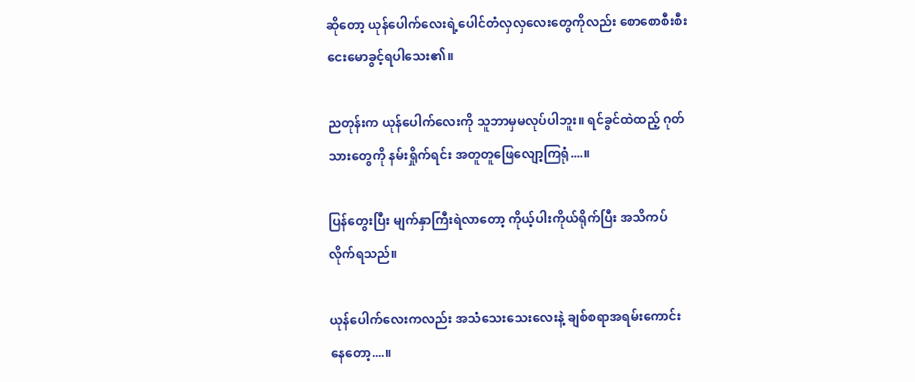ဆိုတော့ ယုန်ပေါက်လေးရဲ့ပေါင်တံလှလှလေးတွေကိုလည်း စောစောစီးစီး ငေးမောခွင့်ရပါသေး၏။

ညတုန်းက ယုန်ပေါက်လေးကို သူဘာမှမလုပ်ပါဘူး။ ရင်ခွင်ထဲထည့် ဂုတ်သားတွေကို နမ်းရှိုက်ရင်း အတူတူဖြေလျော့ကြရုံ....။

ပြန်တွေးပြီး မျက်နှာကြီးရဲလာတော့ ကိုယ့်ပါးကိုယ်ရိုက်ပြီး အသိကပ်လိုက်ရသည်။

ယုန်ပေါက်‌လေးကလည်း အသံသေးသေးလေးနဲ့ ချစ်စရာအရမ်းကောင်းနေတော့....။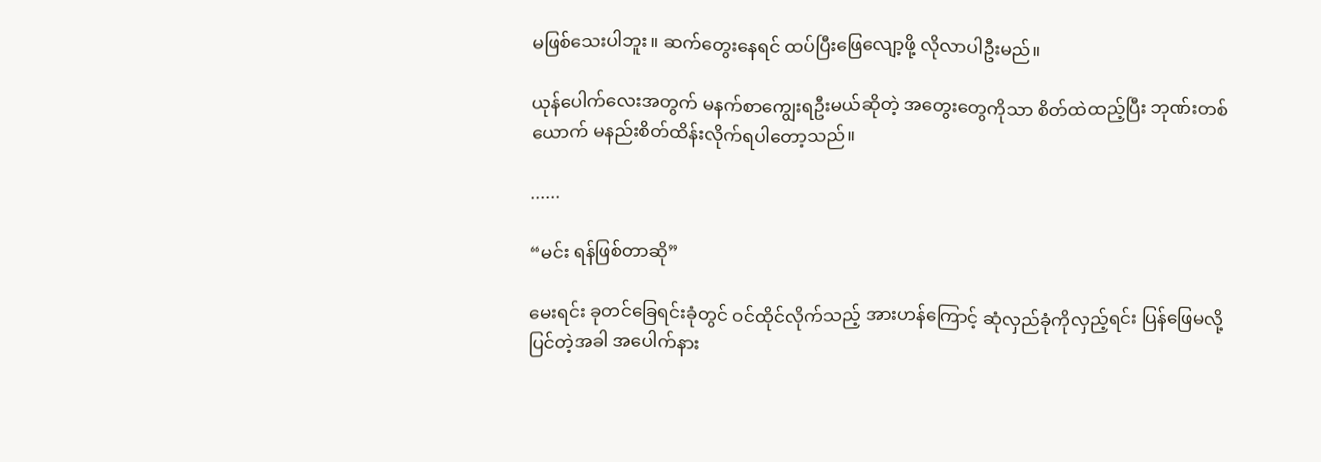မဖြစ်သေးပါဘူး။ ဆက်တွေးနေရင် ထပ်ပြီးဖြေလျော့ဖို့ လိုလာပါဦးမည်။

ယုန်ပေါက်လေးအတွက် မနက်စာကျွေးရဦးမယ်ဆိုတဲ့ အတွေးတွေကိုသာ စိတ်ထဲထည့်ပြီး ဘုဏ်းတစ်ယောက် မနည်းစိတ်ထိန်းလိုက်ရပါတော့သည်။

......

“မင်း ရန်ဖြစ်တာဆို”

မေးရင်း ခုတင်ခြေရင်းခုံတွင် ဝင်ထိုင်လိုက်သည့် အားဟန်ကြောင့် ဆုံလှည်ခုံကိုလှည့်ရင်း ပြန်ဖြေမလို့ပြင်တဲ့အခါ အပေါက်နား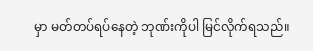မှာ မတ်တပ်ရပ်နေတဲ့ ဘုဏ်းကိုပါ မြင်လိုက်ရသည်။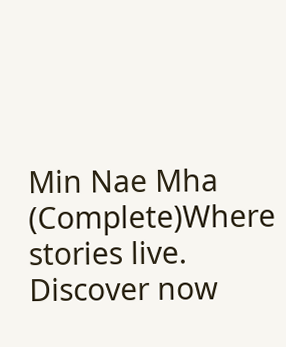Min Nae Mha (Complete)Where stories live. Discover now